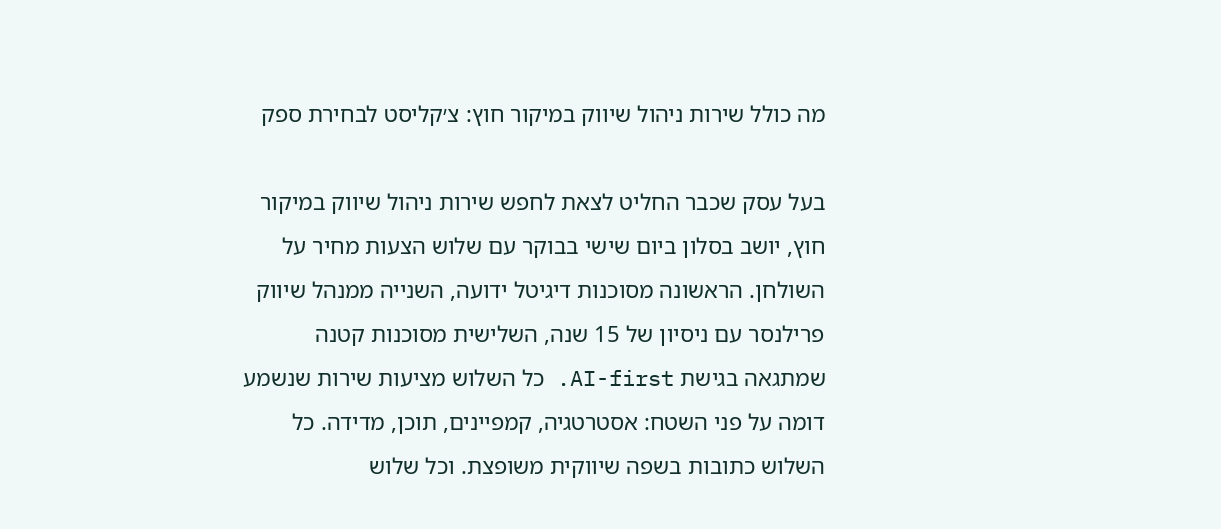מה כולל שירות ניהול שיווק במיקור חוץ: צ׳קליסט לבחירת ספק

בעל עסק שכבר החליט לצאת לחפש שירות ניהול שיווק במיקור חוץ, יושב בסלון ביום שישי בבוקר עם שלוש הצעות מחיר על השולחן. הראשונה מסוכנות דיגיטל ידועה, השנייה ממנהל שיווק פרילנסר עם ניסיון של 15 שנה, השלישית מסוכנות קטנה שמתגאה בגישת AI-first. כל השלוש מציעות שירות שנשמע דומה על פני השטח: אסטרטגיה, קמפיינים, תוכן, מדידה. כל השלוש כתובות בשפה שיווקית משופצת. וכל שלוש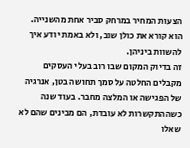הצעות המחיר במרחק סביר אחת מהשנייה. הוא קורא את כולן שוב, ולא באמת יודע איך להשוות ביניהן.
זה בדיוק המקום שבו רוב בעלי העסקים מקבלים החלטה על סמך תחושה בטן, אנרגיה של הפגישה או המלצה מחבר. בעוד שנה כשההתקשרות לא עובדת, הם מבינים שהם לא שאלו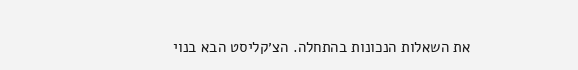את השאלות הנכונות בהתחלה. הצ׳קליסט הבא בנוי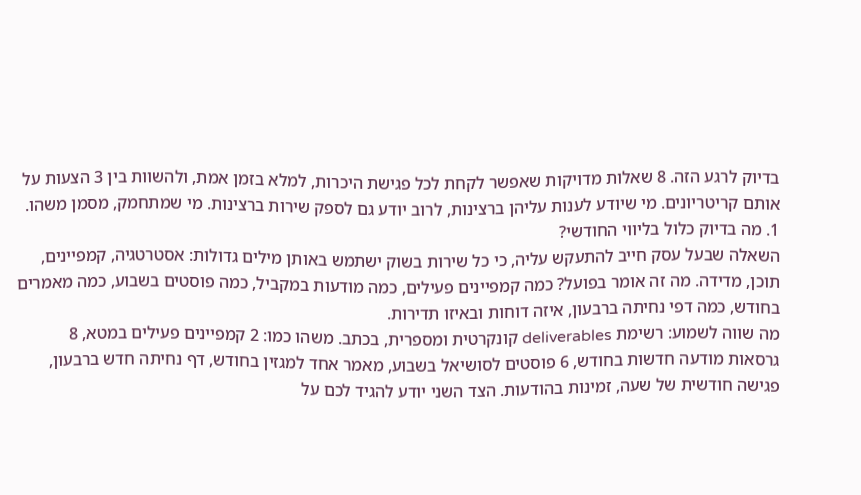בדיוק לרגע הזה. 8 שאלות מדויקות שאפשר לקחת לכל פגישת היכרות, למלא בזמן אמת, ולהשוות בין 3 הצעות על אותם קריטריונים. מי שיודע לענות עליהן ברצינות, לרוב יודע גם לספק שירות ברצינות. מי שמתחמק, מסמן משהו.
1. מה בדיוק כלול בליווי החודשי?
השאלה שבעל עסק חייב להתעקש עליה, כי כל שירות בשוק ישתמש באותן מילים גדולות: אסטרטגיה, קמפיינים, תוכן, מדידה. מה זה אומר בפועל? כמה קמפיינים פעילים, כמה מודעות במקביל, כמה פוסטים בשבוע, כמה מאמרים בחודש, כמה דפי נחיתה ברבעון, איזה דוחות ובאיזו תדירות.
מה שווה לשמוע: רשימת deliverables קונקרטית ומספרית, בכתב. משהו כמו: 2 קמפיינים פעילים במטא, 8 גרסאות מודעה חדשות בחודש, 6 פוסטים לסושיאל בשבוע, מאמר אחד למגזין בחודש, דף נחיתה חדש ברבעון, פגישה חודשית של שעה, זמינות בהודעות. הצד השני יודע להגיד לכם על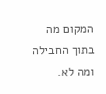המקום מה בתוך החבילה ומה לא.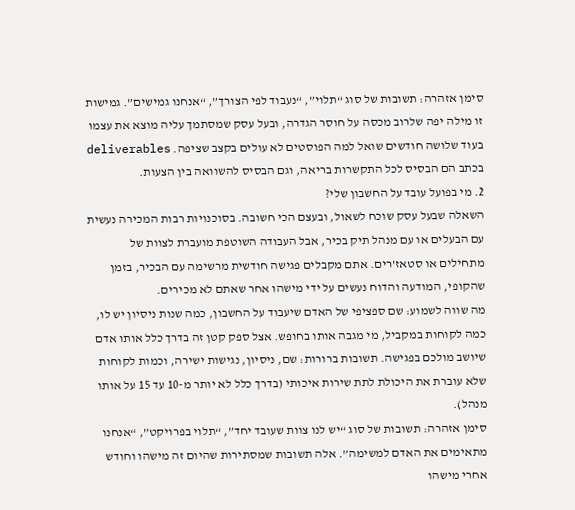סימן אזהרה: תשובות של סוג “תלוי”, “נעבוד לפי הצורך”, “אנחנו גמישים”. גמישות זו מילה יפה שלרוב מכסה על חוסר הגדרה, ובעל עסק שמסתמך עליה מוצא את עצמו בעוד שלושה חודשים שואל למה הפוסטים לא עולים בקצב שציפה. deliverables בכתב הם הבסיס לכל התקשרות בריאה, וגם הבסיס להשוואה בין הצעות.
2. מי בפועל עובד על החשבון שלי?
השאלה שבעל עסק שוכח לשאול, ובעצם הכי חשובה. בסוכנויות רבות המכירה נעשית עם הבעלים או עם מנהל תיק בכיר, אבל העבודה השוטפת מועברת לצוות של מתחילים או סטאז’רים. אתם מקבלים פגישה חודשית מרשימה עם הבכיר, בזמן שהקופי, המודעה והדוח נעשים על ידי מישהו אחר שאתם לא מכירים.
מה שווה לשמוע: שם ספציפי של האדם שיעבוד על החשבון, כמה שנות ניסיון יש לו, כמה לקוחות במקביל, מי מגבה אותו בחופש. אצל ספק קטן זה בדרך כלל אותו אדם שיושב מולכם בפגישה. תשובות ברורות: שם, ניסיון, נגישות ישירה, וכמות לקוחות שלא עוברת את היכולת לתת שירות איכותי (בדרך כלל לא יותר מ-10 עד 15 על אותו מנהל).
סימן אזהרה: תשובות של סוג “יש לנו צוות שעובד יחד”, “תלוי בפרויקט”, “אנחנו מתאימים את האדם למשימה”. אלה תשובות שמסתירות שהיום זה מישהו וחודש אחרי מישהו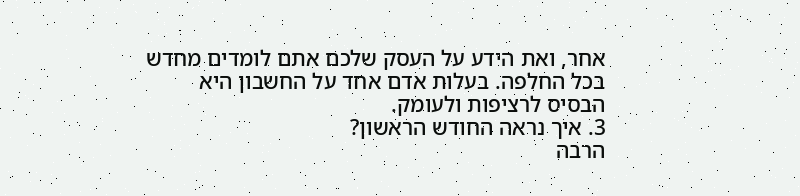אחר, ואת הידע על העסק שלכם אתם לומדים מחדש בכל החלפה. בעלות אדם אחד על החשבון היא הבסיס לרציפות ולעומק.
3. איך נראה החודש הראשון?
הרבה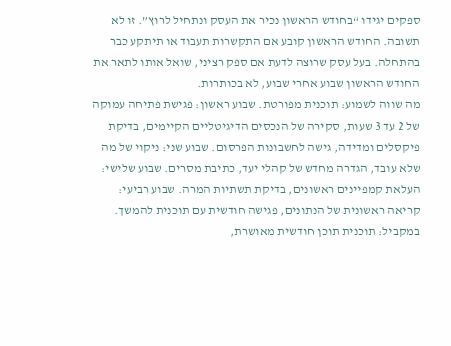ספקים יגידו “בחודש הראשון נכיר את העסק ונתחיל לרוץ”. זו לא תשובה. החודש הראשון קובע אם התקשרות תעבוד או תיתקע כבר בהתחלה. בעל עסק שרוצה לדעת אם ספק רציני, שואל אותו לתאר את החודש הראשון שבוע אחרי שבוע, לא בכותרות.
מה שווה לשמוע: תוכנית מפורטת. שבוע ראשון: פגישת פתיחה עמוקה של 2 עד 3 שעות, סקירה של הנכסים הדיגיטליים הקיימים, בדיקת פיקסלים ומדידה, גישה לחשבונות הפרסום. שבוע שני: ניקוי של מה שלא עובד, הגדרה מחדש של קהלי יעד, כתיבת מסרים. שבוע שלישי: העלאת קמפיינים ראשונים, בדיקת תשתיות המרה. שבוע רביעי: קריאה ראשונית של הנתונים, פגישה חודשית עם תוכנית להמשך. במקביל: תוכנית תוכן חודשית מאושרת,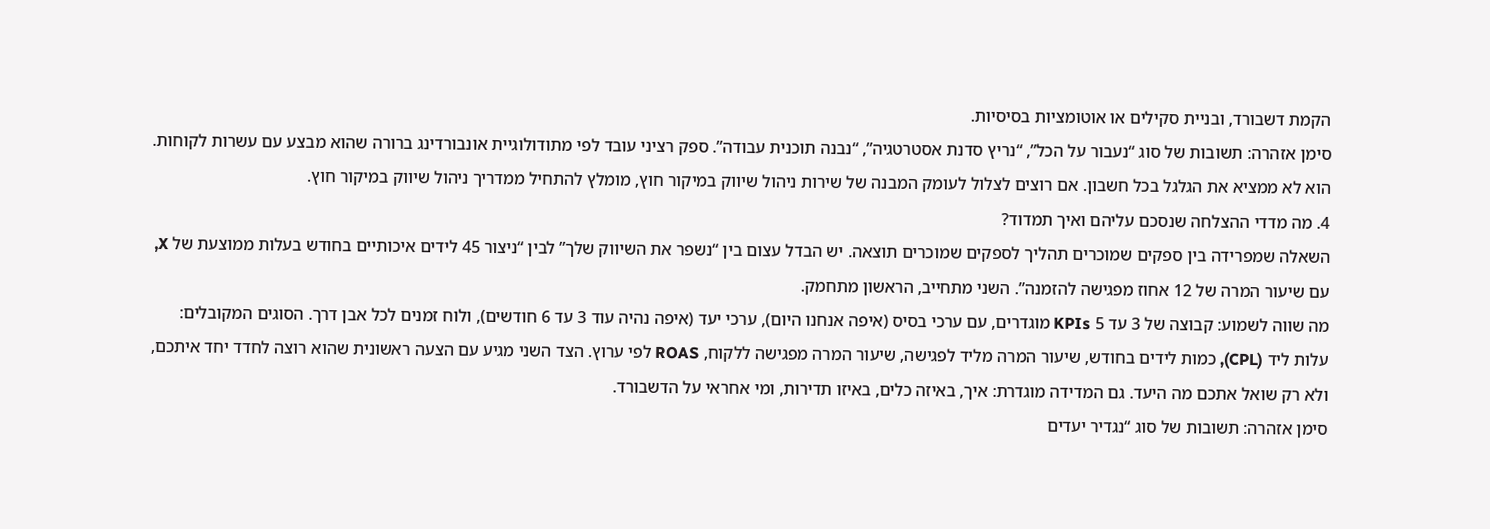הקמת דשבורד, ובניית סקילים או אוטומציות בסיסיות.
סימן אזהרה: תשובות של סוג “נעבור על הכל”, “נריץ סדנת אסטרטגיה”, “נבנה תוכנית עבודה”. ספק רציני עובד לפי מתודולוגיית אונבורדינג ברורה שהוא מבצע עם עשרות לקוחות. הוא לא ממציא את הגלגל בכל חשבון. אם רוצים לצלול לעומק המבנה של שירות ניהול שיווק במיקור חוץ, מומלץ להתחיל ממדריך ניהול שיווק במיקור חוץ.
4. מה מדדי ההצלחה שנסכם עליהם ואיך תמדוד?
השאלה שמפרידה בין ספקים שמוכרים תהליך לספקים שמוכרים תוצאה. יש הבדל עצום בין “נשפר את השיווק שלך” לבין “ניצור 45 לידים איכותיים בחודש בעלות ממוצעת של X, עם שיעור המרה של 12 אחוז מפגישה להזמנה”. השני מתחייב, הראשון מתחמק.
מה שווה לשמוע: קבוצה של 3 עד 5 KPIs מוגדרים, עם ערכי בסיס (איפה אנחנו היום), ערכי יעד (איפה נהיה עוד 3 עד 6 חודשים), ולוח זמנים לכל אבן דרך. הסוגים המקובלים: עלות ליד (CPL), כמות לידים בחודש, שיעור המרה מליד לפגישה, שיעור המרה מפגישה ללקוח, ROAS לפי ערוץ. הצד השני מגיע עם הצעה ראשונית שהוא רוצה לחדד יחד איתכם, ולא רק שואל אתכם מה היעד. גם המדידה מוגדרת: איך, באיזה כלים, באיזו תדירות, ומי אחראי על הדשבורד.
סימן אזהרה: תשובות של סוג “נגדיר יעדים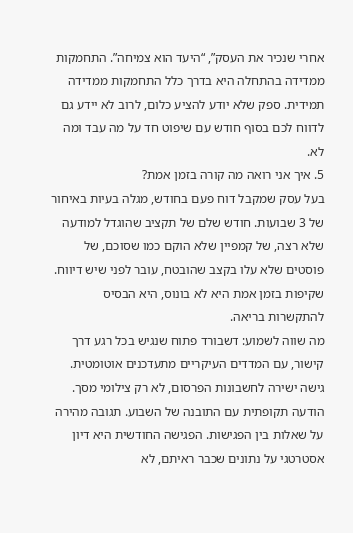אחרי שנכיר את העסק”, “היעד הוא צמיחה”. התחמקות ממדידה בהתחלה היא בדרך כלל התחמקות ממדידה תמידית. ספק שלא יודע להציע כלום, לרוב לא יידע גם לדווח לכם בסוף חודש עם שיפוט חד על מה עבד ומה לא.
5. איך אני רואה מה קורה בזמן אמת?
בעל עסק שמקבל דוח פעם בחודש, מגלה בעיות באיחור של 3 שבועות. חודש שלם של תקציב שהוגדל למודעה שלא רצה, של קמפיין שלא הוקם כמו שסוכם, של פוסטים שלא עלו בקצב שהובטח, עובר לפני שיש דיווח. שקיפות בזמן אמת היא לא בונוס, היא הבסיס להתקשרות בריאה.
מה שווה לשמוע: דשבורד פתוח שנגיש בכל רגע דרך קישור, עם המדדים העיקריים מתעדכנים אוטומטית. גישה ישירה לחשבונות הפרסום, לא רק צילומי מסך. הודעה תקופתית עם התובנה של השבוע. תגובה מהירה על שאלות בין הפגישות. הפגישה החודשית היא דיון אסטרטגי על נתונים שכבר ראיתם, לא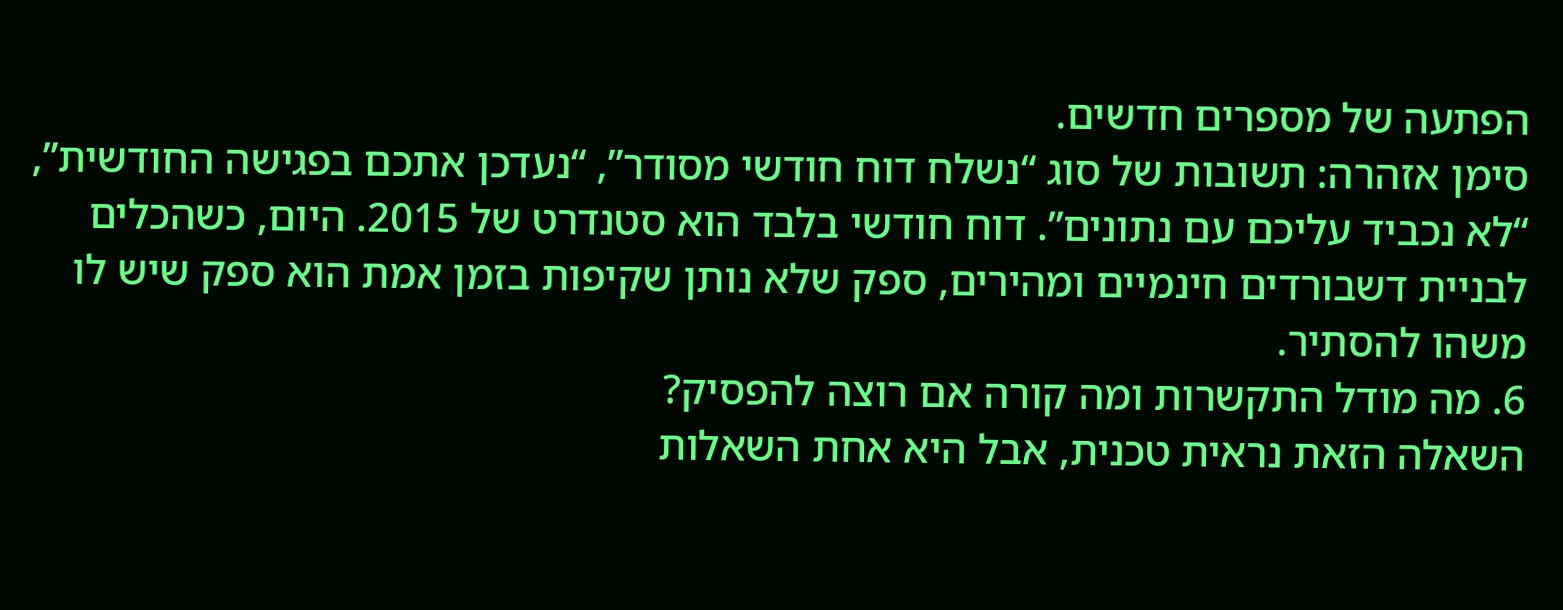הפתעה של מספרים חדשים.
סימן אזהרה: תשובות של סוג “נשלח דוח חודשי מסודר”, “נעדכן אתכם בפגישה החודשית”, “לא נכביד עליכם עם נתונים”. דוח חודשי בלבד הוא סטנדרט של 2015. היום, כשהכלים לבניית דשבורדים חינמיים ומהירים, ספק שלא נותן שקיפות בזמן אמת הוא ספק שיש לו משהו להסתיר.
6. מה מודל התקשרות ומה קורה אם רוצה להפסיק?
השאלה הזאת נראית טכנית, אבל היא אחת השאלות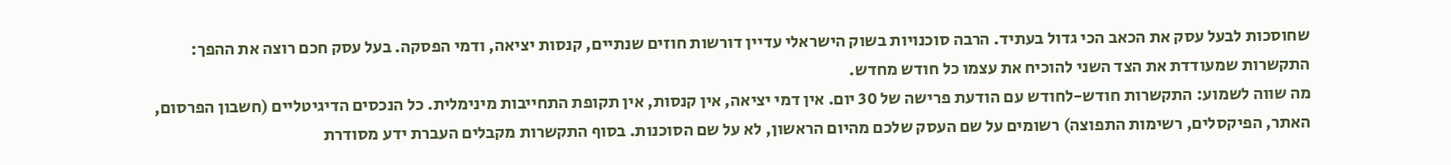שחוסכות לבעל עסק את הכאב הכי גדול בעתיד. הרבה סוכנויות בשוק הישראלי עדיין דורשות חוזים שנתיים, קנסות יציאה, ודמי הפסקה. בעל עסק חכם רוצה את ההפך: התקשרות שמעודדת את הצד השני להוכיח את עצמו כל חודש מחדש.
מה שווה לשמוע: התקשרות חודש-לחודש עם הודעת פרישה של 30 יום. אין דמי יציאה, אין קנסות, אין תקופת התחייבות מינימלית. כל הנכסים הדיגיטליים (חשבון הפרסום, האתר, הפיקסלים, רשימות התפוצה) רשומים על שם העסק שלכם מהיום הראשון, לא על שם הסוכנות. בסוף התקשרות מקבלים העברת ידע מסודרת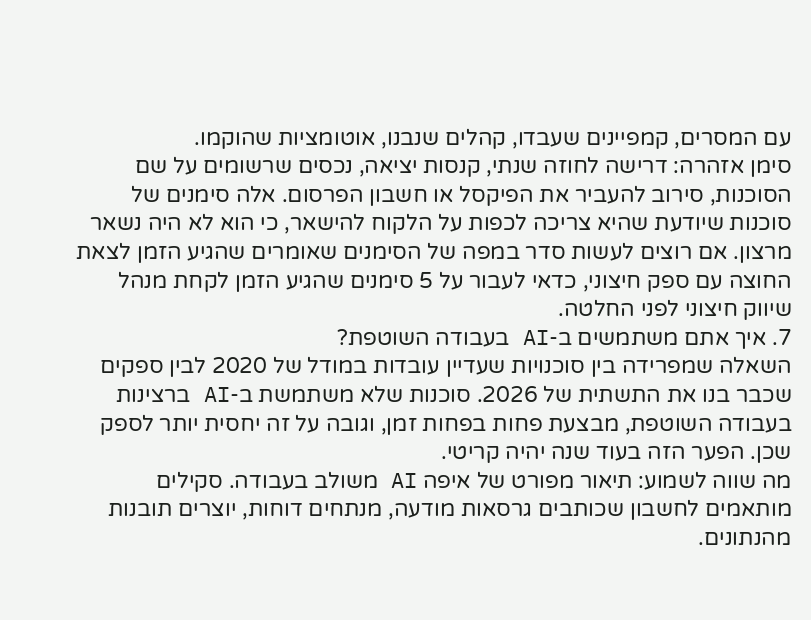עם המסרים, קמפיינים שעבדו, קהלים שנבנו, אוטומציות שהוקמו.
סימן אזהרה: דרישה לחוזה שנתי, קנסות יציאה, נכסים שרשומים על שם הסוכנות, סירוב להעביר את הפיקסל או חשבון הפרסום. אלה סימנים של סוכנות שיודעת שהיא צריכה לכפות על הלקוח להישאר, כי הוא לא היה נשאר מרצון. אם רוצים לעשות סדר במפה של הסימנים שאומרים שהגיע הזמן לצאת החוצה עם ספק חיצוני, כדאי לעבור על 5 סימנים שהגיע הזמן לקחת מנהל שיווק חיצוני לפני החלטה.
7. איך אתם משתמשים ב-AI בעבודה השוטפת?
השאלה שמפרידה בין סוכנויות שעדיין עובדות במודל של 2020 לבין ספקים שכבר בנו את התשתית של 2026. סוכנות שלא משתמשת ב-AI ברצינות בעבודה השוטפת, מבצעת פחות בפחות זמן, וגובה על זה יחסית יותר לספק שכן. הפער הזה בעוד שנה יהיה קריטי.
מה שווה לשמוע: תיאור מפורט של איפה AI משולב בעבודה. סקילים מותאמים לחשבון שכותבים גרסאות מודעה, מנתחים דוחות, יוצרים תובנות מהנתונים.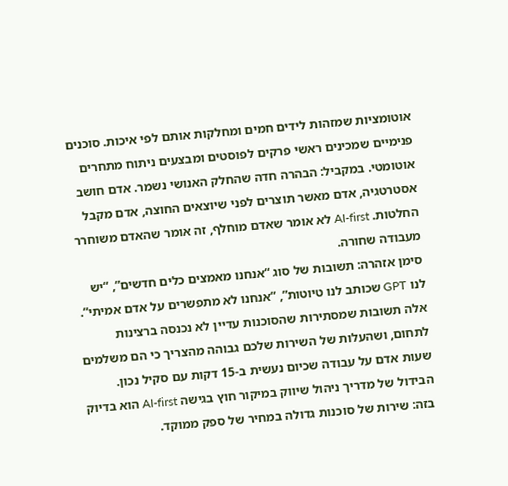אוטומציות שמזהות לידים חמים ומחלקות אותם לפי איכות. סוכנים פנימיים שמכינים ראשי פרקים לפוסטים ומבצעים ניתוח מתחרים אוטומטי. במקביל: הבהרה חדה שהחלק האנושי נשמר. אדם חושב אסטרטגיה, אדם מאשר תוצרים לפני שיוצאים החוצה, אדם מקבל החלטות. AI-first לא אומר שאדם מוחלף, זה אומר שהאדם משוחרר מעבודה שחורה.
סימן אזהרה: תשובות של סוג “אנחנו מאמצים כלים חדשים”, “יש לנו GPT שכותב לנו טיוטות”, “אנחנו לא מתפשרים על אדם אמיתי”. אלה תשובות שמסתירות שהסוכנות עדיין לא נכנסה ברצינות לתחום, ושהעלות של השירות שלכם גבוהה מהצריך כי הם משלמים שעות אדם על עבודה שכיום נעשית ב-15 דקות עם סקיל נכון. הבידול של מדריך ניהול שיווק במיקור חוץ בגישה AI-first הוא בדיוק בזה: שירות של סוכנות גדולה במחיר של ספק ממוקד.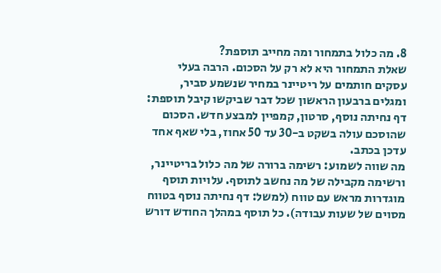8. מה כלול בתמחור ומה מחייב תוספת?
שאלת התמחור היא לא רק על הסכום. הרבה בעלי עסקים חותמים על ריטיינר במחיר שנשמע סביר, ומגלים ברבעון הראשון שכל דבר שביקשו קיבל תוספת: דף נחיתה נוסף, סרטון, קמפיין למבצע חדש. הסכום שהוסכם עולה בשקט ב-30 עד 50 אחוז, בלי שאף אחד עדכן בכתב.
מה שווה לשמוע: רשימה ברורה של מה כלול בריטיינר, ורשימה מקבילה של מה נחשב לתוסף. עלויות תוסף מוגדרות מראש עם טווח (למשל: דף נחיתה נוסף בטווח מסוים של שעות עבודה). כל תוסף במהלך החודש דורש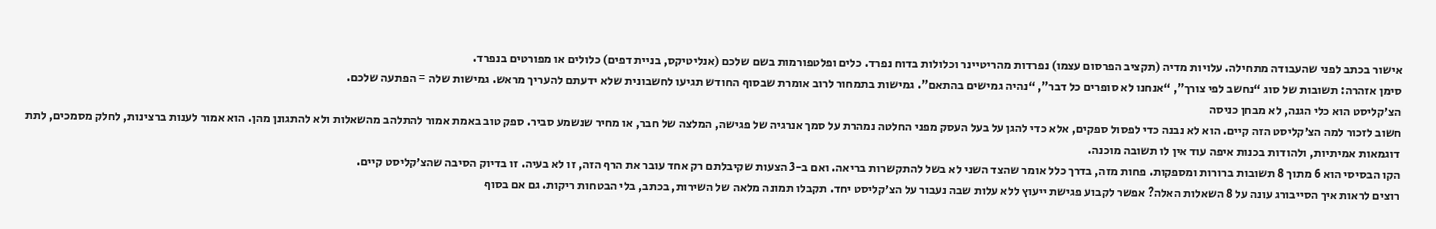אישור בכתב לפני שהעבודה מתחילה. עלויות מדיה (תקציב הפרסום עצמו) נפרדות מהריטיינר וכלולות בדוח נפרד. כלים ופלטפורמות בשם שלכם (אנליטיקס, בניית דפים) כלולים או מפורטים בנפרד.
סימן אזהרה: תשובות של סוג “נחשב לפי צורך”, “אנחנו לא סופרים כל דבר”, “נהיה גמישים בהתאם”. גמישות בתמחור לרוב אומרת שבסוף החודש תגיעו לחשבונית שלא ידעתם להעריך מראש. גמישות שלה = הפתעה שלכם.
הצ׳קליסט הוא כלי הגנה, לא מבחן כניסה
חשוב לזכור למה הצ׳קליסט הזה קיים. הוא לא נבנה כדי לפסול ספקים, אלא כדי להגן על בעל העסק מפני החלטה נמהרת על סמך אנרגיה של פגישה, המלצה של חבר, או מחיר שנשמע סביר. ספק טוב באמת אמור להתלהב מהשאלות ולא להתגונן מהן. הוא אמור לענות ברצינות, לחלק מסמכים, לתת דוגמאות אמיתיות, ולהודות בכנות איפה עוד אין לו תשובה מוכנה.
הקו הבסיסי הוא 6 מתוך 8 תשובות ברורות ומספקות. פחות מזה, בדרך כלל אומר שהצד השני לא בשל להתקשרות בריאה. ואם ב-3 הצעות שקיבלתם רק אחד עובר את הרף הזה, זו לא בעיה. זו בדיוק הסיבה שהצ׳קליסט קיים.
רוצים לראות איך הסייבורג עונה על 8 השאלות האלה? אפשר לקבוע פגישת ייעוץ ללא עלות שבה נעבור על הצ׳קליסט יחד. תקבלו תמונה מלאה של השירות, בכתב, בלי הבטחות ריקות. גם אם בסוף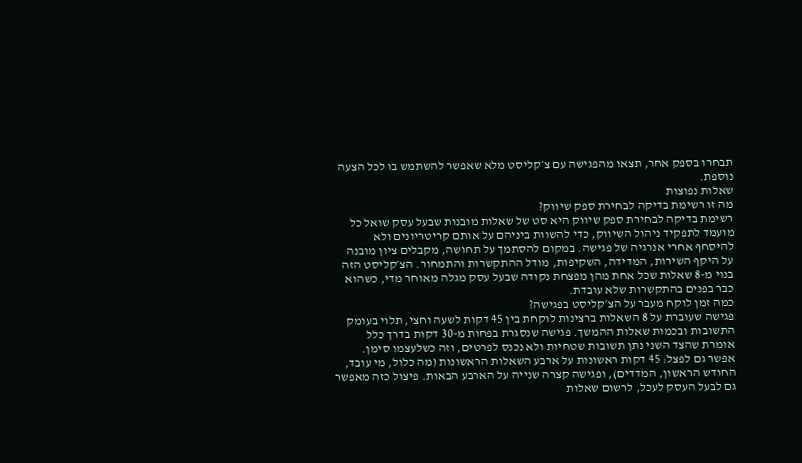תבחרו בספק אחר, תצאו מהפגישה עם צ׳קליסט מלא שאפשר להשתמש בו לכל הצעה נוספת.
שאלות נפוצות
מה זו רשימת בדיקה לבחירת ספק שיווק?
רשימת בדיקה לבחירת ספק שיווק היא סט של שאלות מובנות שבעל עסק שואל כל מועמד לתפקיד ניהול השיווק, כדי להשוות ביניהם על אותם קריטריונים ולא להיסחף אחרי אנרגיה של פגישה. במקום להסתמך על תחושה, מקבלים ציון מובנה על היקף השירות, המדידה, השקיפות, מודל ההתקשרות והתמחור. הצ׳קליסט הזה בנוי מ-8 שאלות שכל אחת מהן מפצחת נקודה שבעל עסק מגלה מאוחר מדי, כשהוא כבר בפנים בהתקשרות שלא עובדת.
כמה זמן לוקח מעבר על הצ׳קליסט בפגישה?
פגישה שעוברת על 8 השאלות ברצינות לוקחת בין 45 דקות לשעה וחצי, תלוי בעומק התשובות ובכמות שאלות ההמשך. פגישה שנסגרת בפחות מ-30 דקות בדרך כלל אומרת שהצד השני נתן תשובות שטחיות ולא נכנס לפרטים, וזה כשלעצמו סימן. אפשר גם לפצל: 45 דקות ראשונות על ארבע השאלות הראשונות (מה כלול, מי עובד, החודש הראשון, המדדים), ופגישה קצרה שנייה על הארבע הבאות. פיצול כזה מאפשר גם לבעל העסק לעכל, לרשום שאלות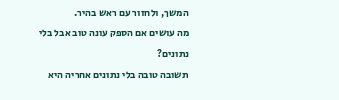המשך, ולחזור עם ראש בהיר.
מה עושים אם הספק עונה טוב אבל בלי נתונים?
תשובה טובה בלי נתונים אחריה היא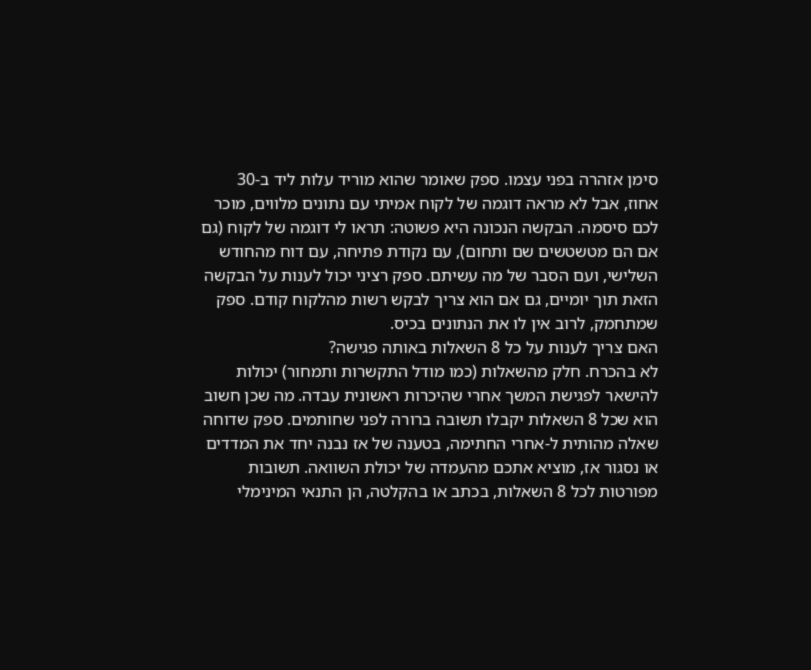סימן אזהרה בפני עצמו. ספק שאומר שהוא מוריד עלות ליד ב-30 אחוז, אבל לא מראה דוגמה של לקוח אמיתי עם נתונים מלווים, מוכר לכם סיסמה. הבקשה הנכונה היא פשוטה: תראו לי דוגמה של לקוח (גם אם הם מטשטשים שם ותחום), עם נקודת פתיחה, עם דוח מהחודש השלישי, ועם הסבר של מה עשיתם. ספק רציני יכול לענות על הבקשה הזאת תוך יומיים, גם אם הוא צריך לבקש רשות מהלקוח קודם. ספק שמתחמק, לרוב אין לו את הנתונים בכיס.
האם צריך לענות על כל 8 השאלות באותה פגישה?
לא בהכרח. חלק מהשאלות (כמו מודל התקשרות ותמחור) יכולות להישאר לפגישת המשך אחרי שהיכרות ראשונית עבדה. מה שכן חשוב הוא שכל 8 השאלות יקבלו תשובה ברורה לפני שחותמים. ספק שדוחה שאלה מהותית ל-אחרי החתימה, בטענה של אז נבנה יחד את המדדים או נסגור אז, מוציא אתכם מהעמדה של יכולת השוואה. תשובות מפורטות לכל 8 השאלות, בכתב או בהקלטה, הן התנאי המינימלי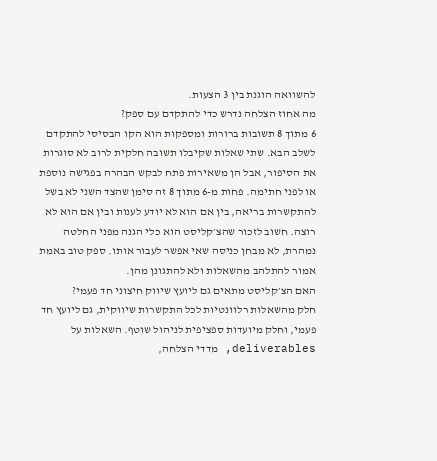להשוואה הוגנת בין 3 הצעות.
מה אחוז הצלחה נדרש כדי להתקדם עם ספק?
6 מתוך 8 תשובות ברורות ומספקות הוא הקו הבסיסי להתקדם לשלב הבא. שתי שאלות שקיבלו תשובה חלקית לרוב לא סוגרות את הסיפור, אבל הן משאירות פתח לבקש הבהרה בפגישה נוספת או לפני חתימה. פחות מ-6 מתוך 8 זה סימן שהצד השני לא בשל להתקשרות בריאה, בין אם הוא לא יודע לענות ובין אם הוא לא רוצה. חשוב לזכור שהצ׳קליסט הוא כלי הגנה מפני החלטה נמהרת, לא מבחן כניסה שאי אפשר לעבור אותו. ספק טוב באמת אמור להתלהב מהשאלות ולא להתגונן מהן.
האם הצ׳קליסט מתאים גם ליועץ שיווק חיצוני חד פעמי?
חלק מהשאלות רלוונטיות לכל התקשרות שיווקית, גם ליועץ חד פעמי, וחלק מיועדות ספציפית לניהול שוטף. השאלות על deliverables, מדדי הצלחה,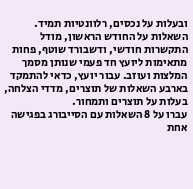ובעלות על נכסים, רלוונטיות תמיד. השאלות על החודש הראשון, מודל התקשרות חודשי, ודשבורד שוטף, פחות מתאימות ליועץ חד פעמי שנותן מסמך המלצות ועוזב. עבור יועץ, כדאי להתמקד בארבע השאלות של תוצרים, מדדי הצלחה, בעלות על תוצרים ותמחור.
עברו על 8 השאלות עם הסייבורג בפגישה אחת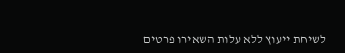לשיחת ייעוץ ללא עלות השאירו פרטים